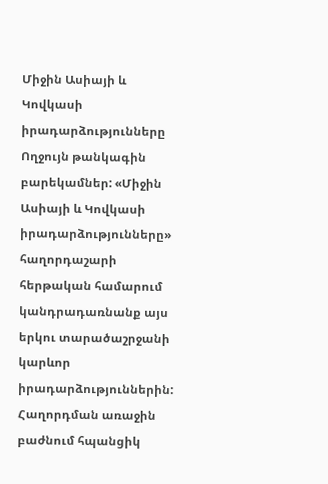Միջին Ասիայի և Կովկասի իրադարձությունները
Ողջույն թանկագին բարեկամներ: «Միջին Ասիայի և Կովկասի իրադարձությունները» հաղորդաշարի հերթական համարում կանդրադառնանք այս երկու տարածաշրջանի կարևոր իրադարձություններին:
Հաղորդման առաջին բաժնում հպանցիկ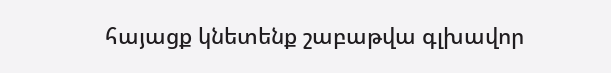հայացք կնետենք շաբաթվա գլխավոր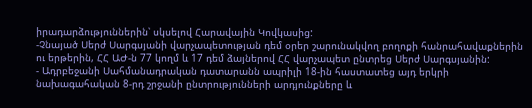իրադարձություններին՝ սկսելով Հարավային Կովկասից:
-Չնայած Սերժ Սարգսյանի վարչապետության դեմ օրեր շարունակվող բողոքի հանրահավաքներին ու երթերին, ՀՀ ԱԺ-ն 77 կողմ և 17 դեմ ձայներով ՀՀ վարչապետ ընտրեց Սերժ Սարգսյանին:
- Ադրբեջանի Սահմանադրական դատարանն ապրիլի 18-ին հաստատեց այդ երկրի նախագահական 8-րդ շրջանի ընտրությունների արդյունքները և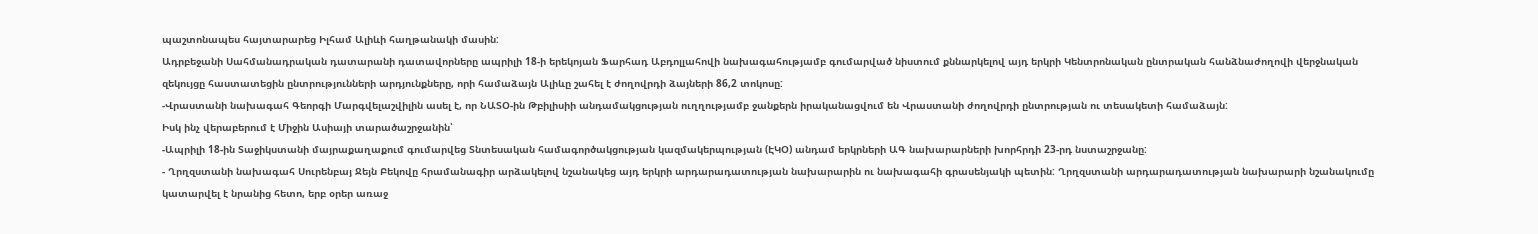պաշտոնապես հայտարարեց Իլհամ Ալիևի հաղթանակի մասին:
Ադրբեջանի Սահմանադրական դատարանի դատավորները ապրիլի 18-ի երեկոյան Ֆարհադ Աբդոլլահովի նախագահությամբ գումարված նիստում քննարկելով այդ երկրի Կենտրոնական ընտրական հանձնաժողովի վերջնական զեկույցը հաստատեցին ընտրությունների արդյունքները, որի համաձայն Ալիևը շահել է ժողովրդի ձայների 86,2 տոկոսը:
-Վրաստանի նախագահ Գեորգի Մարգվելաշվիլին ասել է, որ ՆԱՏՕ-ին Թբիլիսիի անդամակցության ուղղությամբ ջանքերն իրականացվում են Վրաստանի ժողովրդի ընտրության ու տեսակետի համաձայն:
Իսկ ինչ վերաբերում է Միջին Ասիայի տարածաշրջանին՝
-Ապրիլի 18-ին Տաջիկստանի մայրաքաղաքում գումարվեց Տնտեսական համագործակցության կազմակերպության (ԷԿՕ) անդամ երկրների ԱԳ նախարարների խորհրդի 23-րդ նստաշրջանը:
- Ղրղզստանի նախագահ Սուրենբայ Ջեյն Բեկովը հրամանագիր արձակելով նշանակեց այդ երկրի արդարադատության նախարարին ու նախագահի գրասենյակի պետին: Ղրղզստանի արդարադատության նախարարի նշանակումը կատարվել է նրանից հետո, երբ օրեր առաջ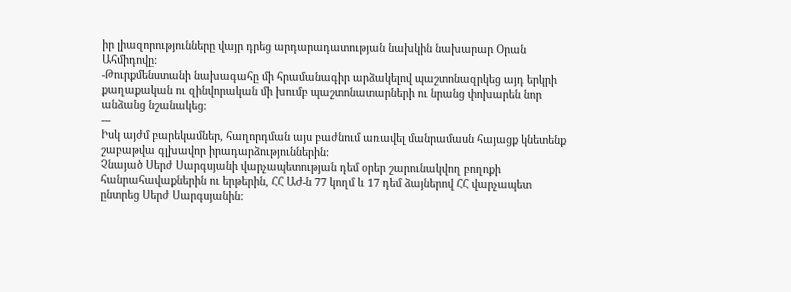իր լիազորությունները վայր դրեց արդարադատության նախկին նախարար Օրան Ահմիդովը:
-Թուրքմենստանի նախագահը մի հրամանագիր արձակելով պաշտոնազրկեց այդ երկրի քաղաքական ու զինվորական մի խումբ պաշտոնատարների ու նրանց փոխարեն նոր անձանց նշանակեց:
---
Իսկ այժմ բարեկամներ, հաղորդման այս բաժնում առավել մանրամասն հայացք կնետենք շաբաթվա գլխավոր իրադարձություններին:
Չնայած Սերժ Սարգսյանի վարչապետության դեմ օրեր շարունակվող բողոքի հանրահավաքներին ու երթերին, ՀՀ ԱԺ-ն 77 կողմ և 17 դեմ ձայներով ՀՀ վարչապետ ընտրեց Սերժ Սարգսյանին: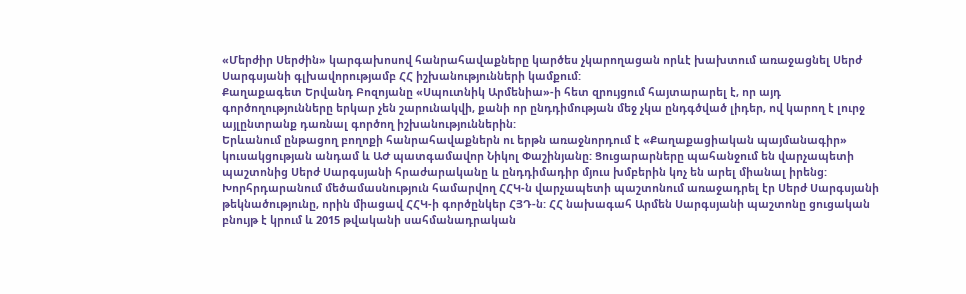«Մերժիր Սերժին» կարգախոսով հանրահավաքները կարծես չկարողացան որևէ խախտում առաջացնել Սերժ Սարգսյանի գլխավորությամբ ՀՀ իշխանությունների կամքում:
Քաղաքագետ Երվանդ Բոզոյանը «Սպուտնիկ Արմենիա»-ի հետ զրույցում հայտարարել է, որ այդ գործողությունները երկար չեն շարունակվի, քանի որ ընդդիմության մեջ չկա ընդգծված լիդեր, ով կարող է լուրջ այլընտրանք դառնալ գործող իշխանություններին:
Երևանում ընթացող բողոքի հանրահավաքներն ու երթն առաջնորդում է «Քաղաքացիական պայմանագիր» կուսակցության անդամ և ԱԺ պատգամավոր Նիկոլ Փաշինյանը: Ցուցարարները պահանջում են վարչապետի պաշտոնից Սերժ Սարգսյանի հրաժարականը և ընդդիմադիր մյուս խմբերին կոչ են արել միանալ իրենց:
Խորհրդարանում մեծամասնություն համարվող ՀՀԿ-ն վարչապետի պաշտոնում առաջադրել էր Սերժ Սարգսյանի թեկնածությունը, որին միացավ ՀՀԿ-ի գործընկեր ՀՅԴ-ն: ՀՀ նախագահ Արմեն Սարգսյանի պաշտոնը ցուցական բնույթ է կրում և 2015 թվականի սահմանադրական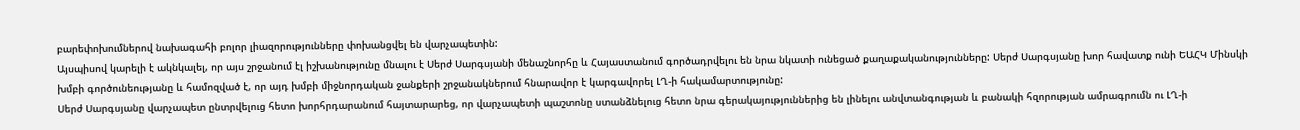բարեփոխումներով նախագահի բոլոր լիազորությունները փոխանցվել են վարչապետին:
Այսպիսով կարելի է ակնկալել, որ այս շրջանում էլ իշխանությունը մնալու է Սերժ Սարգսյանի մենաշնորհը և Հայաստանում գործադրվելու են նրա նկատի ունեցած քաղաքականությունները: Սերժ Սարգսյանը խոր հավատք ունի ԵԱՀԿ Մինսկի խմբի գործունեությանը և համոզված է, որ այդ խմբի միջնորդական ջանքերի շրջանակներում հնարավոր է կարգավորել ԼՂ-ի հակամարտությունը:
Սերժ Սարգսյանը վարչապետ ընտրվելուց հետո խորհրդարանում հայտարարեց, որ վարչապետի պաշտոնը ստանձնելուց հետո նրա գերակայություններից են լինելու անվտանգության և բանակի հզորության ամրագրումն ու ԼՂ-ի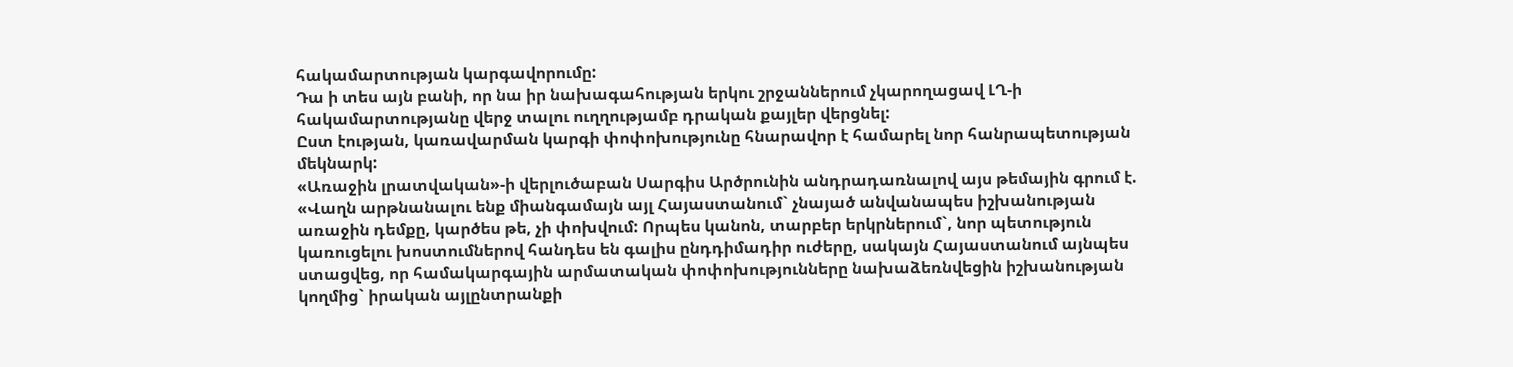հակամարտության կարգավորումը:
Դա ի տես այն բանի, որ նա իր նախագահության երկու շրջաններում չկարողացավ ԼՂ-ի հակամարտությանը վերջ տալու ուղղությամբ դրական քայլեր վերցնել:
Ըստ էության, կառավարման կարգի փոփոխությունը հնարավոր է համարել նոր հանրապետության մեկնարկ:
«Առաջին լրատվական»-ի վերլուծաբան Սարգիս Արծրունին անդրադառնալով այս թեմային գրում է. «Վաղն արթնանալու ենք միանգամայն այլ Հայաստանում` չնայած անվանապես իշխանության առաջին դեմքը, կարծես թե, չի փոխվում: Որպես կանոն, տարբեր երկրներում`, նոր պետություն կառուցելու խոստումներով հանդես են գալիս ընդդիմադիր ուժերը, սակայն Հայաստանում այնպես ստացվեց, որ համակարգային արմատական փոփոխությունները նախաձեռնվեցին իշխանության կողմից` իրական այլընտրանքի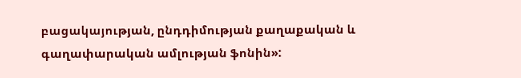բացակայության, ընդդիմության քաղաքական և գաղափարական ամլության ֆոնին»: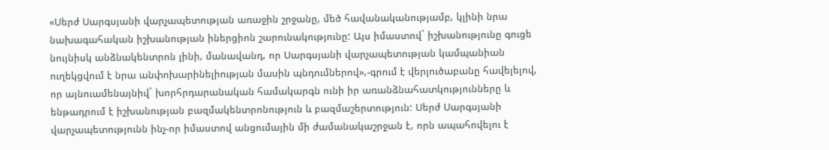«Սերժ Սարգսյանի վարչապետության առաջին շրջանը, մեծ հավանականությամբ, կլինի նրա նախագահական իշխանության իներցիոն շարունակությունը: Այս իմաստով` իշխանությունը գուցե նույնիսկ անձնակենտրոն լինի, մանավանդ, որ Սարգսյանի վարչապետության կամպանիան ուղեկցվում է նրա անփոխարինելիության մասին պնդումներով»,-գրում է վերլուծաբանը հավելելով, որ այնուամենայնիվ` խորհրդարանական համակարգն ունի իր առանձնահատկությունները և ենթադրում է իշխանության բազմակենտրոնություն և բազմաշերտություն: Սերժ Սարգսյանի վարչապետությունն ինչ-որ իմաստով անցումային մի ժամանակաշրջան է, որն ապահովելու է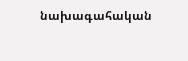նախագահական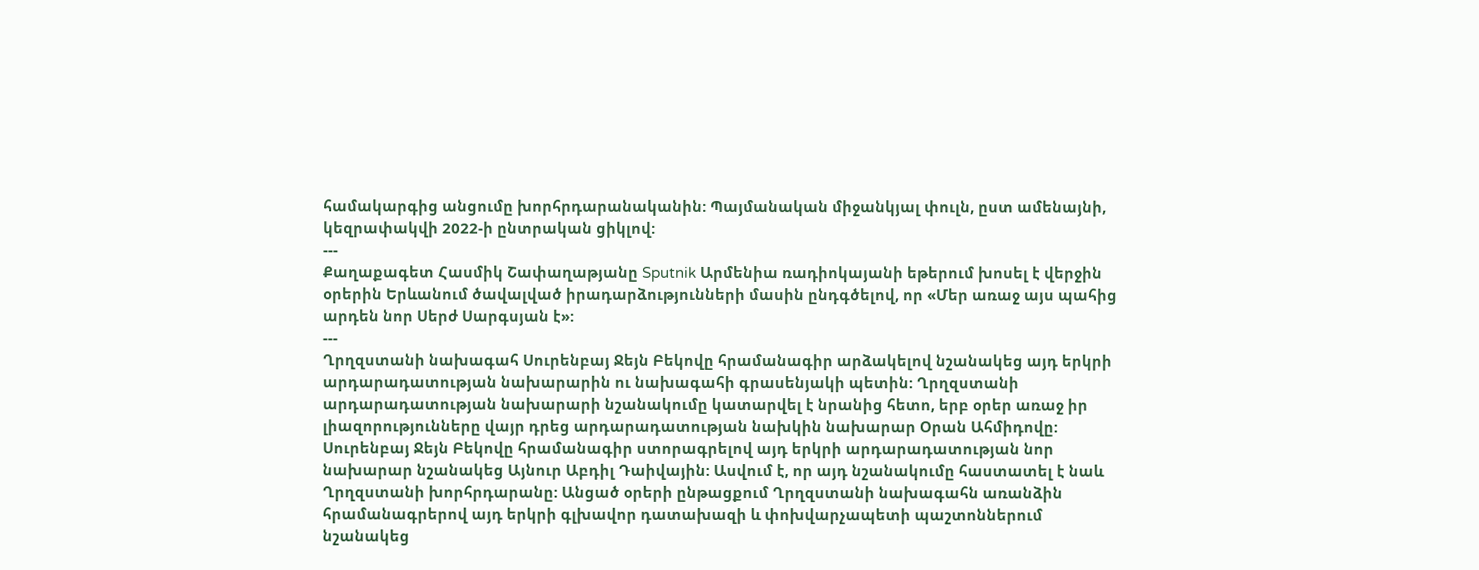համակարգից անցումը խորհրդարանականին: Պայմանական միջանկյալ փուլն, ըստ ամենայնի, կեզրափակվի 2022-ի ընտրական ցիկլով:
---
Քաղաքագետ Հասմիկ Շափաղաթյանը Sputnik Արմենիա ռադիոկայանի եթերում խոսել է վերջին օրերին Երևանում ծավալված իրադարձությունների մասին ընդգծելով, որ «Մեր առաջ այս պահից արդեն նոր Սերժ Սարգսյան է»:
---
Ղրղզստանի նախագահ Սուրենբայ Ջեյն Բեկովը հրամանագիր արձակելով նշանակեց այդ երկրի արդարադատության նախարարին ու նախագահի գրասենյակի պետին: Ղրղզստանի արդարադատության նախարարի նշանակումը կատարվել է նրանից հետո, երբ օրեր առաջ իր լիազորությունները վայր դրեց արդարադատության նախկին նախարար Օրան Ահմիդովը:
Սուրենբայ Ջեյն Բեկովը հրամանագիր ստորագրելով այդ երկրի արդարադատության նոր նախարար նշանակեց Այնուր Աբդիլ Դաիվային: Ասվում է, որ այդ նշանակումը հաստատել է նաև Ղրղզստանի խորհրդարանը: Անցած օրերի ընթացքում Ղրղզստանի նախագահն առանձին հրամանագրերով այդ երկրի գլխավոր դատախազի և փոխվարչապետի պաշտոններում նշանակեց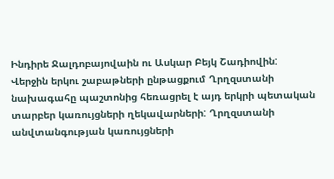Ինդիրե Ջալդոբայովաին ու Ասկար Բեյկ Շադիովին:
Վերջին երկու շաբաթների ընթացքում Ղրղզստանի նախագահը պաշտոնից հեռացրել է այդ երկրի պետական տարբեր կառույցների ղեկավարների: Ղրղզստանի անվտանգության կառույցների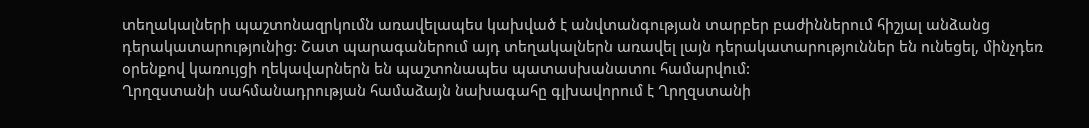տեղակալների պաշտոնազրկումն առավելապես կախված է անվտանգության տարբեր բաժիններում հիշյալ անձանց դերակատարությունից: Շատ պարագաներում այդ տեղակալներն առավել լայն դերակատարություններ են ունեցել, մինչդեռ օրենքով կառույցի ղեկավարներն են պաշտոնապես պատասխանատու համարվում:
Ղրղզստանի սահմանադրության համաձայն նախագահը գլխավորում է Ղրղզստանի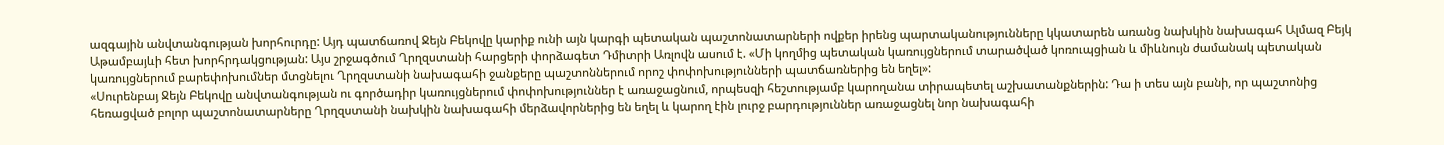ազգային անվտանգության խորհուրդը: Այդ պատճառով Ջեյն Բեկովը կարիք ունի այն կարգի պետական պաշտոնատարների ովքեր իրենց պարտականությունները կկատարեն առանց նախկին նախագահ Ալմազ Բեյկ Աթամբայևի հետ խորհրդակցության: Այս շրջագծում Ղրղզստանի հարցերի փորձագետ Դմիտրի Առլովն ասում է. «Մի կողմից պետական կառույցներում տարածված կոռուպցիան և միևնույն ժամանակ պետական կառույցներում բարեփոխումներ մտցնելու Ղրղզստանի նախագահի ջանքերը պաշտոններում որոշ փոփոխությունների պատճառներից են եղել»:
«Սուրենբայ Ջեյն Բեկովը անվտանգության ու գործադիր կառույցներում փոփոխություններ է առաջացնում, որպեսզի հեշտությամբ կարողանա տիրապետել աշխատանքներին: Դա ի տես այն բանի, որ պաշտոնից հեռացված բոլոր պաշտոնատարները Ղրղզստանի նախկին նախագահի մերձավորներից են եղել և կարող էին լուրջ բարդություններ առաջացնել նոր նախագահի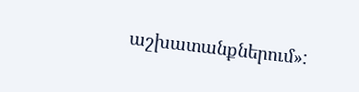աշխատանքներում»: